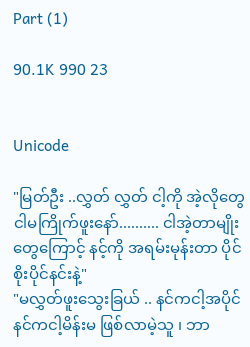Part (1)

90.1K 990 23


Unicode

"မြတ်ဦး ..လွှတ် လွှတ် ငါ့ကို အဲ့လိုတွေငါမကြိုက်ဖူးနော်.......... ငါအဲ့တာမျိုးတွေကြောင့် နင့်ကို အရမ်းမုန်းတာ ပိုင်စိုးပိုင်နင်းနဲ့"
"မလွှတ်ဖူးသွေးခြယ် .. နင်ကငါ့အပိုင် နင်ကငါ့မိန်းမ ဖြစ်လာမဲ့သူ ၊ ဘာ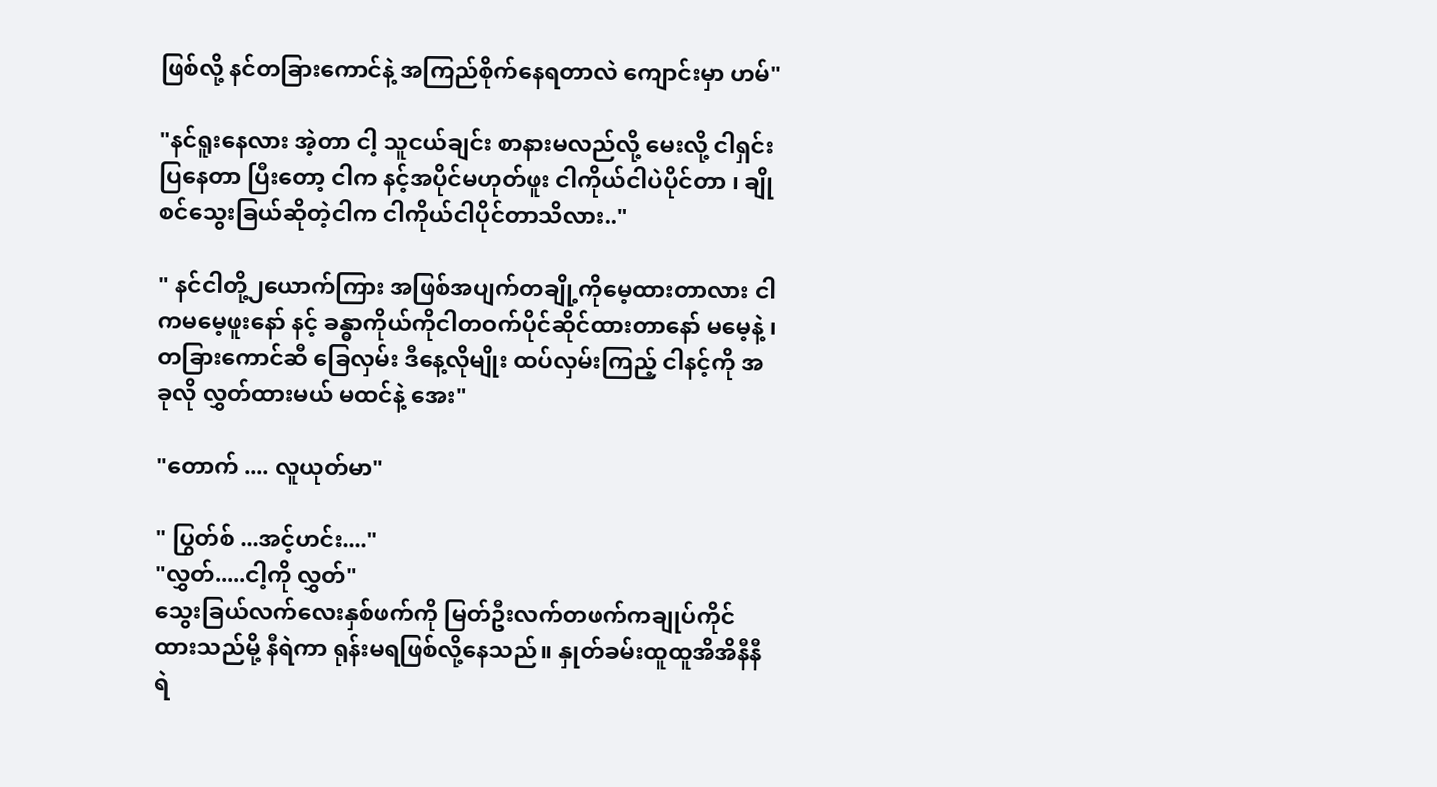ဖြစ်လို့ နင်တခြားကောင်နဲ့ အကြည်စိုက်နေရတာလဲ ကျောင်းမှာ ဟမ်"

"နင်ရူးနေလား အဲ့တာ ငါ့ သူငယ်ချင်း စာနားမလည်လို့ မေးလို့ ငါရှင်းပြနေတာ ပြီးတော့ ငါက နင့်အပိုင်မဟုတ်ဖူး ငါကိုယ်ငါပဲပိုင်တာ ၊ ချိုစင်သွေးခြယ်ဆိုတဲ့ငါက ငါကိုယ်ငါပိုင်တာသိလား.."

" နင်ငါတို့၂ယောက်ကြား အဖြစ်အပျက်တချို့ကိုမေ့ထားတာလား ငါကမမေ့ဖူးနော် နင့် ခန္ဓာကိုယ်ကိုငါတဝက်ပိုင်ဆိုင်ထားတာနော် မမေ့နဲ့ ၊ တခြားကောင်ဆီ ခြေလှမ်း ဒီနေ့လိုမျိုး ထပ်လှမ်းကြည့် ငါနင့်ကို အခုလို လွှတ်ထားမယ် မထင်နဲ့ အေး"

"တောက် .... လူယုတ်မာ"

" ပြွတ်စ် ...အင့်ဟင်း...."
"လွှတ်.....ငါ့ကို လွှတ်"
သွေးခြယ်လက်လေးနှစ်ဖက်ကို မြတ်ဦးလက်တဖက်ကချုပ်ကိုင်ထားသည်မို့ နီရဲကာ ရုန်းမရဖြစ်လို့နေသည်။ နှုတ်ခမ်းထူထူအိအိနီနီရဲ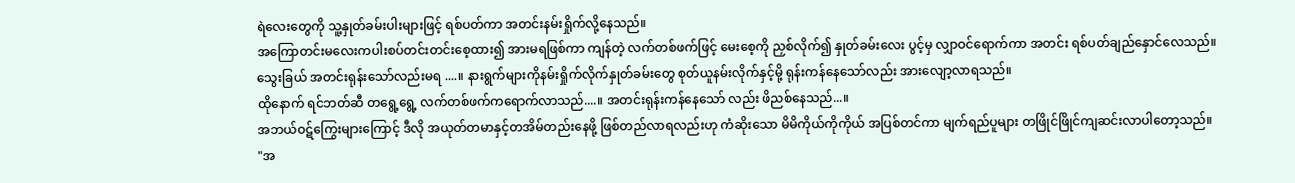ရဲလေးတွေကို သူ့နှုတ်ခမ်းပါးများဖြင့် ရစ်ပတ်ကာ အတင်းနမ်းရှိုက်လို့နေသည်။
အကြောတင်းမလေးကပါးစပ်တင်းတင်းစေ့ထား၍ အားမရဖြစ်ကာ ကျန်တဲ့ လက်တစ်ဖက်ဖြင့် မေးစေ့ကို ညှစ်လိုက်၍ နှုတ်ခမ်းလေး ပွင့်မှ လျှာဝင်ရောက်ကာ အတင်း ရစ်ပတ်ချည်နှောင်လေသည်။ သွေးခြယ် အတင်းရုန်းသော်လည်းမရ ....။ နားရွက်များကိုနမ်းရှိုက်လိုက်နှုတ်ခမ်းတွေ စုတ်ယူနမ်းလိုက်နှင့်မို့ ရုန်းကန်နေသော်လည်း အားလျော့လာရသည်။
ထိုနောက် ရင်ဘတ်ဆီ တရွေ့ရွေ့ လက်တစ်ဖက်ကရောက်လာသည်....။ အတင်းရုန်းကန်နေသော် လည်း ဖိညစ်နေသည်...။
အဘယ်ဝဋ်ကြွေးများကြောင့် ဒီလို အယုတ်တမာနှင့်တအိမ်တည်းနေဖို့ ဖြစ်တည်လာရလည်းဟု ကံဆိုးသော မိမိကိုယ်ကိုကိုယ် အပြစ်တင်ကာ မျက်ရည်ပူများ တဖြိုင်ဖြိုင်ကျဆင်းလာပါတော့သည်။
"အ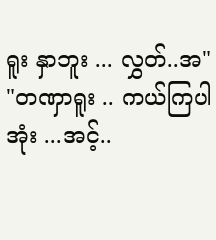ရူး နှာဘူး ... လွှတ်..အ"
"တဏှာရူး .. ကယ်ကြပါအုံး ...အင့်..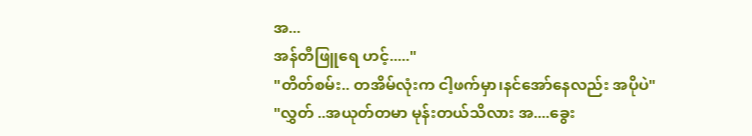အ...
အန်တီဖြူရေ ဟင့်....."
"တိတ်စမ်း.. တအိမ်လုံးက ငါ့ဖက်မှာ၊နင်အော်နေလည်း အပိုပဲ"
"လွှတ် ..အယုတ်တမာ မုန်းတယ်သိလား အ....ခွေး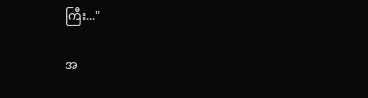ကြီး..."

အ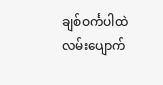ချစ်ဝင်္ကပါထဲလမ်းပျောက်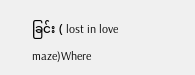ခြင်း ( lost in love maze)Where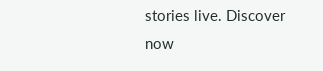stories live. Discover now